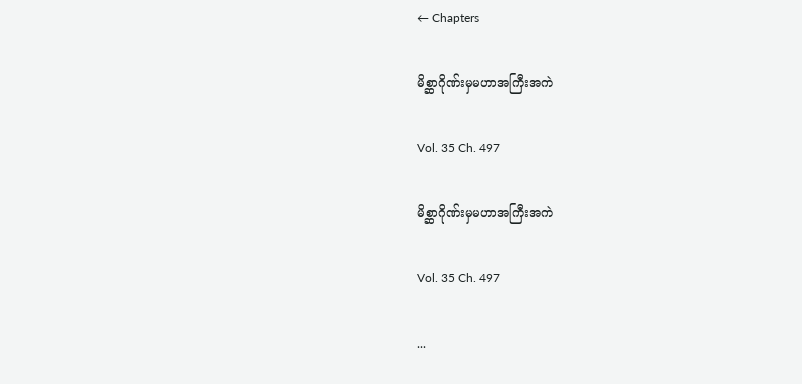← Chapters

မိစ္ဆာဂိုဏ်းမှမဟာအကြီးအကဲ

Vol. 35 Ch. 497

မိစ္ဆာဂိုဏ်းမှမဟာအကြီးအကဲ

Vol. 35 Ch. 497

...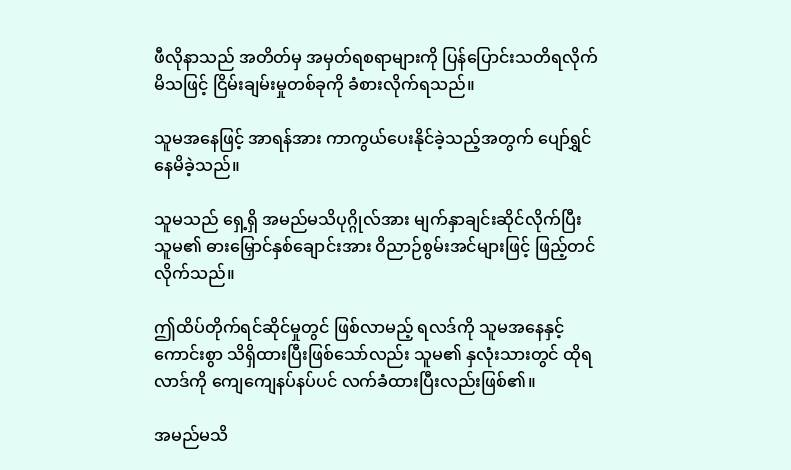ဖီလိုနာသည် အတိတ်မှ အမှတ်ရစရာများကို ပြန်ပြောင်းသတိရလိုက်မိသဖြင့် ငြိမ်းချမ်းမှုတစ်ခုကို ခံစားလိုက်ရသည်။

သူမအနေဖြင့် အာရန်အား ကာကွယ်ပေးနိုင်ခဲ့သည့်အတွက် ပျော်ရွှင်နေမိခဲ့သည်။

သူမသည် ရှေ့ရှိ အမည်မသိပုဂ္ဂိုလ်အား မျက်နှာချင်းဆိုင်လိုက်ပြီး သူမ၏ ဓားမြှောင်နှစ်ချောင်းအား ဝိညာဉ်စွမ်းအင်များဖြင့် ဖြည့်တင်လိုက်သည်။

ဤထိပ်တိုက်ရင်ဆိုင်မှုတွင် ဖြစ်လာမည့် ရလဒ်ကို သူမအနေနှင့် ကောင်းစွာ သိရှိထားပြီးဖြစ်သော်လည်း သူမ၏ နှလုံးသားတွင် ထိုရလာဒ်ကို ကျေကျေနပ်နပ်ပင် လက်ခံထားပြီးလည်းဖြစ်၏။

အမည်မသိ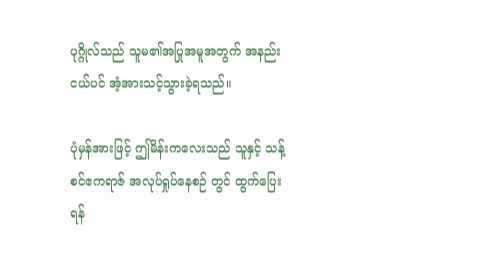ပုဂ္ဂိုလ်သည် သူမ၏အပြုအမူအတွက် အနည်းငယ်ပင် အံ့အားသင့်သွားခဲ့ရသည်။

ပုံမှန်အားဖြင့် ဤမိန်းကလေးသည် သူနှင့် သန့်စင်ဧကရာဇ် အလုပ်ရှုပ်နေစဉ် တွင် ထွက်ပြေးရန်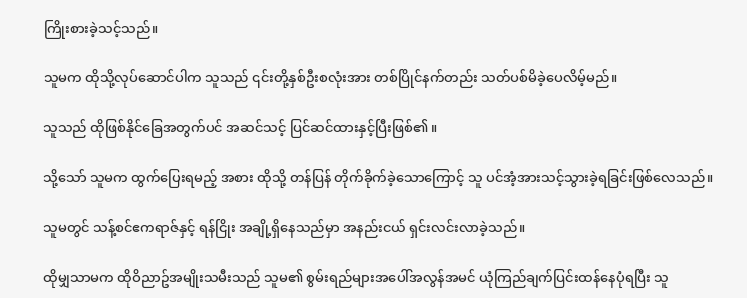ကြိုးစားခဲ့သင့်သည်။

သူမက ထိုသို့လုပ်ဆောင်ပါက သူသည် ၎င်းတို့နှစ်ဦးစလုံးအား တစ်ပြိုင်နက်တည်း သတ်ပစ်မိခဲ့ပေလိမ့်မည်။

သူသည် ထိုဖြစ်နိုင်ခြေအတွက်ပင် အဆင်သင့် ပြင်ဆင်ထားနှင့်ပြီးဖြစ်၏။

သို့သော် သူမက ထွက်ပြေးရမည့် အစား ထိုသို့ တန်ပြန် တိုက်ခိုက်ခဲ့သောကြောင့် သူ ပင်အံ့အားသင့်သွားခဲ့ရခြင်းဖြစ်လေသည်။

သူမတွင် သန့်စင်ဧကရာဇ်နှင့် ရန်ငြိုး အချို့ရှိနေသည်မှာ အနည်းငယ် ရှင်းလင်းလာခဲ့သည်။

ထိုမျှသာမက ထိုဝိညာဥ်အမျိုးသမီးသည် သူမ၏ စွမ်းရည်များအပေါ်အလွန်အမင် ယုံကြည်ချက်ပြင်းထန်နေပုံရပြီး သူ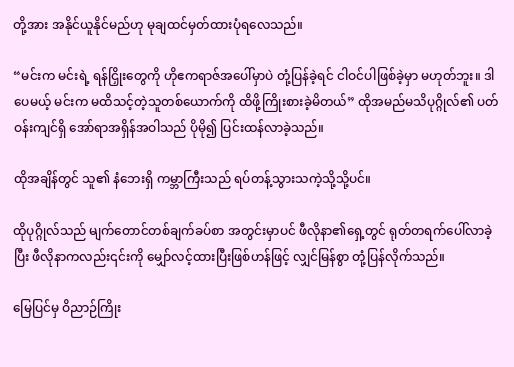တို့အား အနိုင်ယူနိုင်မည်ဟု မုချထင်မှတ်ထားပုံရလေသည်။

“မင်းက မင်းရဲ့ ရန်ငြှိုးတွေကို ဟိုဧကရာဇ်အပေါ်မှာပဲ တုံ့ပြန်ခဲ့ရင် ငါဝင်ပါဖြစ်ခဲ့မှာ မဟုတ်ဘူး။ ဒါပေမယ့် မင်းက မထိသင့်တဲ့သူတစ်ယောက်ကို ထိဖို့ကြိုးစားခဲ့မိတယ်” ထိုအမည်မသိပုဂ္ဂိုလ်၏ ပတ်ဝန်းကျင်ရှိ အော်ရာအရှိန်အဝါသည် ပိုမို၍ ပြင်းထန်လာခဲ့သည်။

ထိုအချိန်တွင် သူ၏ နံဘေးရှိ ကမ္ဘာကြီးသည် ရပ်တန့်သွားသကဲ့သို့သို့ပင်။

ထိုပုဂ္ဂိုလ်သည် မျက်တောင်တစ်ချက်ခပ်စာ အတွင်းမှာပင် ဖီလိုနာ၏ရှေ့တွင် ရုတ်တရက်ပေါ်လာခဲ့ပြီး ဖီလိုနာကလည်း၎င်းကို မျှော်လင့်ထားပြီးဖြစ်ဟန်ဖြင့် လျှင်မြန်စွာ တုံ့ပြန်လိုက်သည်။

မြေပြင်မှ ဝိညာဉ်ကြိုး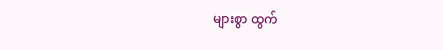များစွာ ထွက်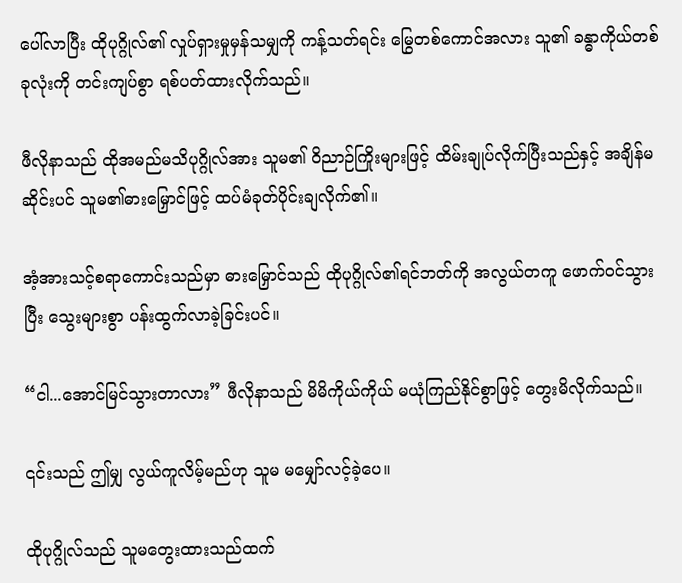ပေါ်လာပြီး ထိုပုဂ္ဂိုလ်၏ လှုပ်ရှားမှုမှန်သမျှကို ကန့်သတ်ရင်း မြွေတစ်ကောင်အလား သူ၏ ခန္ဓာကိုယ်တစ်ခုလုံးကို တင်းကျပ်စွာ ရစ်ပတ်ထားလိုက်သည်။

ဖီလိုနာသည် ထိုအမည်မသိပုဂ္ဂိုလ်အား သူမ၏ ဝိညာဉ်ကြိုးများဖြင့် ထိမ်းချုပ်လိုက်ပြီးသည်နှင့် အချိန်မဆိုင်းပင် သူမ၏ဓားမြှောင်ဖြင့် ထပ်မံခုတ်ပိုင်းချလိုက်၏။

အံ့အားသင့်စရာကောင်းသည်မှာ ဓားမြှောင်သည် ထိုပုဂ္ဂိုလ်၏ရင်ဘတ်ကို အလွယ်တကူ ဖောက်ဝင်သွားပြီး သွေးများစွာ ပန်းထွက်လာခဲ့ခြင်းပင်။

“ငါ...အောင်မြင်သွားတာလား” ဖီလိုနာသည် မိမိကိုယ်ကိုယ် မယုံကြည်နိုင်စွာဖြင့် တွေးမိလိုက်သည်။

၎င်းသည် ဤမျှ လွယ်ကူလိမ့်မည်ဟု သူမ မမျှော်လင့်ခဲ့ပေ။

ထိုပုဂ္ဂိုလ်သည် သူမတွေးထားသည်ထက်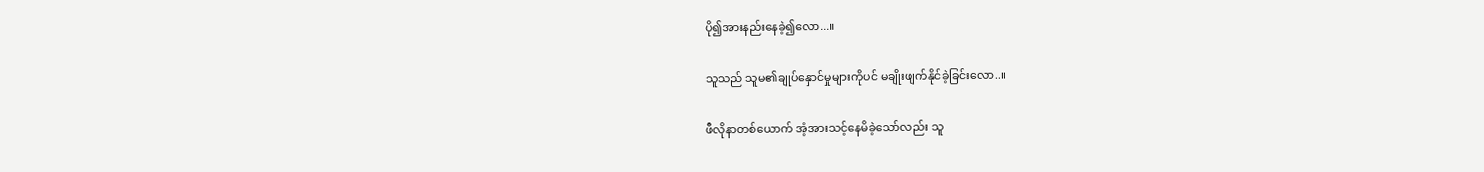ပို၍အားနည်းနေခဲ့၍လော...။

သူသည် သူမ၏ချုပ်နှောင်မှုများကိုပင် မချိုးဖျက်နိုင်ခဲ့ခြင်းလော..။

ဖီလိုနာတစ်ယောက် အံ့အားသင့်နေမိခဲ့သော်လည်း သူ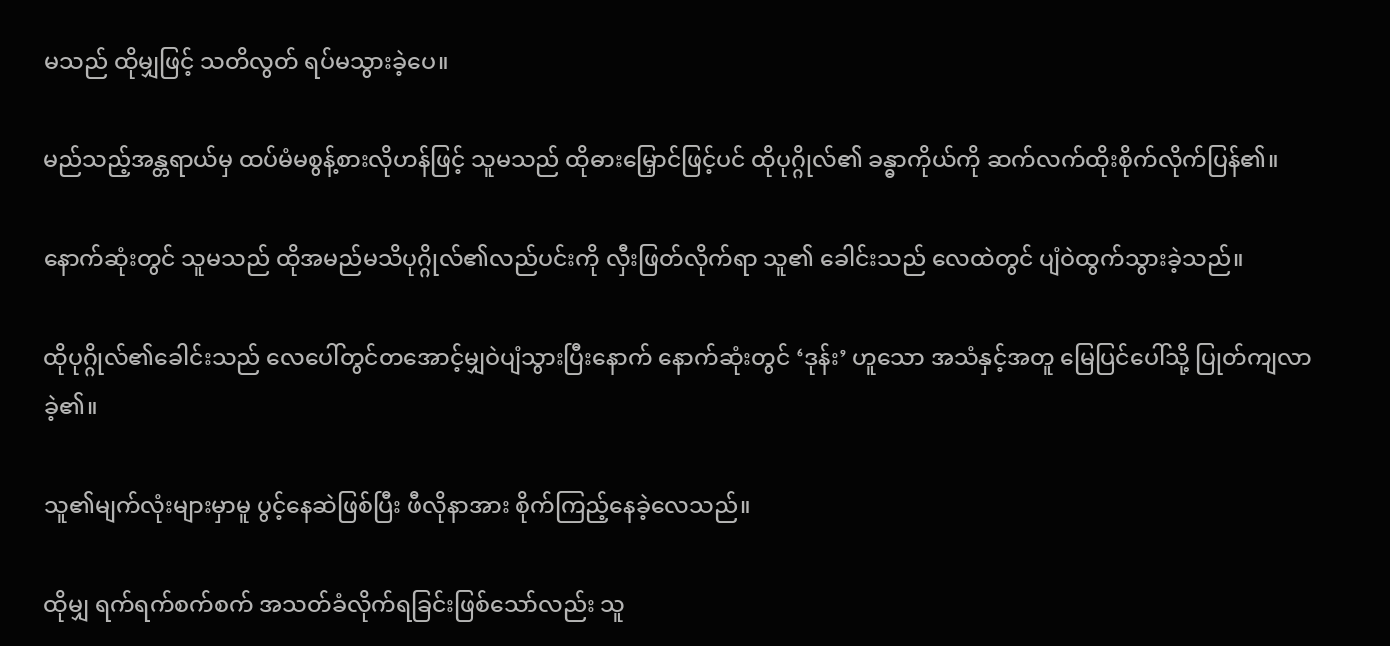မသည် ထိုမျှဖြင့် သတိလွတ် ရပ်မသွားခဲ့ပေ။

မည်သည့်အန္တရာယ်မှ ထပ်မံမစွန့်စားလိုဟန်ဖြင့် သူမသည် ထိုဓားမြှောင်ဖြင့်ပင် ထိုပုဂ္ဂိုလ်၏ ခန္ဓာကိုယ်ကို ဆက်လက်ထိုးစိုက်လိုက်ပြန်၏။

နောက်ဆုံးတွင် သူမသည် ထိုအမည်မသိပုဂ္ဂိုလ်၏လည်ပင်းကို လှီးဖြတ်လိုက်ရာ သူ၏ ခေါင်းသည် လေထဲတွင် ပျံဝဲထွက်သွားခဲ့သည်။

ထိုပုဂ္ဂိုလ်၏ခေါင်းသည် လေပေါ်တွင်တအောင့်မျှဝဲပျံသွားပြီးနောက် နောက်ဆုံးတွင် ‘ဒုန်း’ ဟူသော အသံနှင့်အတူ မြေပြင်ပေါ်သို့ ပြုတ်ကျလာခဲ့၏။

သူ၏မျက်လုံးများမှာမူ ပွင့်နေဆဲဖြစ်ပြီး ဖီလိုနာအား စိုက်ကြည့်နေခဲ့လေသည်။

ထိုမျှ ရက်ရက်စက်စက် အသတ်ခံလိုက်ရခြင်းဖြစ်သော်လည်း သူ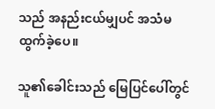သည် အနည်းငယ်မျှပင် အသံမထွက်ခဲ့ပေ။

သူ၏ခေါင်းသည် မြေပြင်ပေါ်တွင်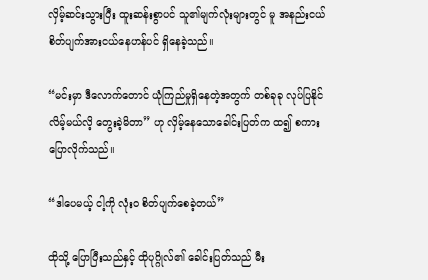လှိမ့်ဆင်းသွားပြီး ထူးဆန်းစွာပင် သူ၏မျက်လုံးများတွင် မူ အနည်းငယ် စိတ်ပျက်အားငယ်နေဟန်ပင် ရှိနေခဲ့သည်။

“မင်းမှာ ဒီလောက်တောင် ယုံကြည်မှုရှိနေတဲ့အတွက် တစ်ခုခု လုပ်ပြနိုင်လိမ့်မယ်လိ့ တွေးခဲ့မိတာ” ဟု လှိမ့်နေသောခေါင်းပြတ်က ထ၍ စကားပြောလိုက်သည်။

“ဒါပေမယ့် ငါ့ကို လုံးဝ စိတ်ပျက်စေခဲ့တယ်”

ထိုသို့ ပြောပြီးသည်နှင့် ထိုပုဂ္ဂိုလ်၏ ခေါင်းပြတ်သည် မီး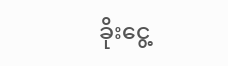ခိုး‌ငွေ့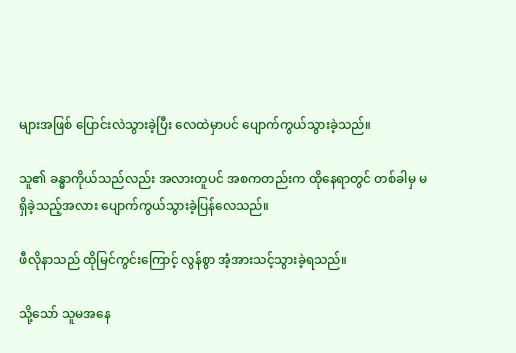များအဖြစ် ပြောင်းလဲသွားခဲ့ပြီး လေထဲမှာပင် ပျောက်ကွယ်သွားခဲ့သည်။

သူ၏ ခန္ဓာကိုယ်သည်လည်း အလားတူပင် အစကတည်းက ထိုနေရာတွင် တစ်ခါမှ မရှိခဲ့သည့်အလား ပျောက်ကွယ်သွားခဲ့ပြန်လေသည်။

ဖီလိုနာသည် ထိုမြင်ကွင်းကြောင့် လွန်စွာ အံ့အားသင့်သွားခဲ့ရသည်။

သို့သော် သူမအနေ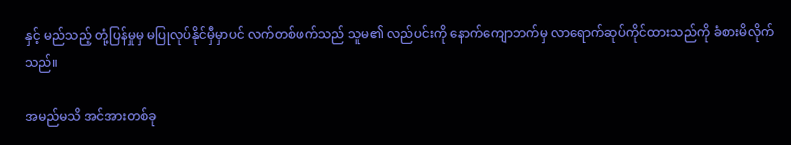နှင့် မည်သည့် တုံ့ပြန်မှုမှ မပြုလုပ်နိုင်မှီမှာပင် လက်တစ်ဖက်သည် သူမ၏ လည်ပင်းကို နောက်ကျောဘက်မှ လာရောက်ဆုပ်ကိုင်ထားသည်ကို ခံစားမိလိုက်သည်။

အမည်မသိ အင်အားတစ်ခု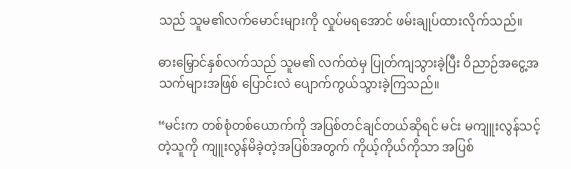သည် သူမ၏လက်မောင်းများကို လှုပ်မရအောင် ဖမ်းချုပ်ထားလိုက်သည်။

ဓားမြှောင်နှစ်လက်သည် သူမ၏ လက်ထဲမှ ပြုတ်ကျသွားခဲ့ပြီး ဝိညာဉ်အငွေ့အသက်များအဖြစ် ပြောင်းလဲ ပျောက်ကွယ်သွားခဲ့ကြသည်။

“မင်းက တစ်စုံတစ်ယောက်ကို အပြစ်တင်ချင်တယ်ဆိုရင် မင်း မကျူးလွန်သင့်တဲ့သူကို ကျူးလွန်မိခဲ့တဲ့အပြစ်အတွက် ကိုယ့်ကိုယ်ကိုသာ အပြစ်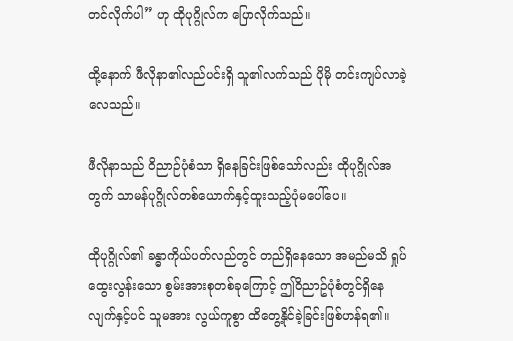တင်လိုက်ပါ” ဟု ထိုပုဂ္ဂိုလ်က ပြောလိုက်သည်။

ထို့နောက် ဖီလိုနာ၏လည်ပင်းရှိ သူ၏လက်သည် ပိုမို တင်းကျပ်လာခဲ့လေသည်။

ဖီလိုနာသည် ဝိညာဉ်ပုံစံသာ ရှိနေခြင်းဖြစ်သော်လည်း ထိုပုဂ္ဂိုလ်အတွက် သာမန်ပုဂ္ဂိုလ်တစ်ယောက်နှင့်ထူးသည့်ပုံမပေါ်ပေ။

ထိုပုဂ္ဂိုလ်၏ ခန္ဓာကိုယ်ပတ်လည်တွင် တည်ရှိနေသော အမည်မသိ ရှုပ်ထွေးလွန်းသော စွမ်းအားစုတစ်ခုကြောင့် ဤဝိညာဥ်ပုံစံတွင်ရှိနေလျက်နှင့်ပင် သူမအား လွယ်ကူစွာ ထိတွေ့နိုင်ခဲ့ခြင်းဖြစ်ဟန်ရ၏။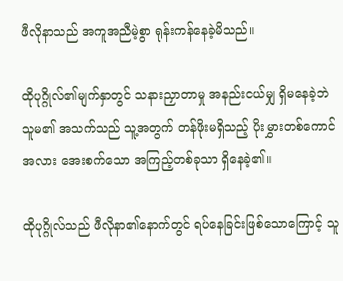ဖီလိုနာသည် အကူအညီမဲ့စွာ ရုန်းကန်နေခဲ့မိသည်။

ထိုပုဂ္ဂိုလ်၏မျက်နှာတွင် သနားညှာတာမှု အနည်းငယ်မျှ ရှိမနေခဲ့ဘဲ သူမ၏ အသက်သည် သူ့အတွက် တန်ဖိုးမရှိသည့် ပိုးမွှားတစ်ကောင်အလား အေးစက်သော အကြည့်တစ်ခုသာ ရှိနေခဲ့၏။

ထိုပုဂ္ဂိုလ်သည် ဖီလိုနာ၏နောက်တွင် ရပ်နေခြင်းဖြစ်သောကြောင့် သူ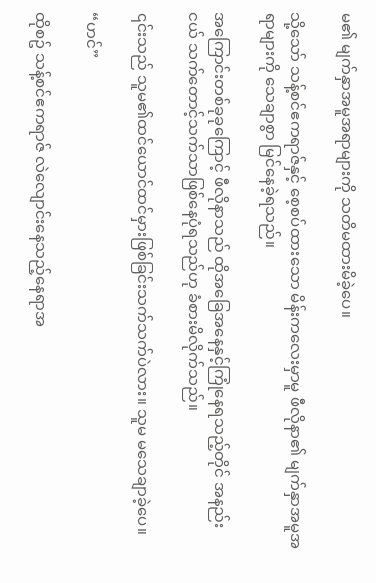မ၏ မျက်နှာအမူအရာများကို သတိမထားမိခဲ့ပေ။

သို့သော် သန့်စင်ဧကရာဇ်နှင့် စေ့စပ်ထားသော မိန်းကလေးမှာမူ ဖီလိုနာ၏ မျက်နှာအမူအရာများကို သေချာစွာ မြင်နေခဲ့ရသည်။

အကြောင်းတစ်ခုခုကြောင့် ဖီလိုနာသည် ထိုအခြေအနေနှင့်ကြုံနေရသည့်တိုင် အနည်းငယ် သက်တောင့်သက်သာဖြစ်နေပုံရသည်ဟု ခံစားမိလိုက်သည်။

၎င်းသည် သူမ၏ထင်ယောင်ထင်မှားဖြစ်ခြင်းသက်သက်ပဲလား။ သူမ မသေချာခဲ့ပေ။

“ဟင်”

ထိုစဥ် သန့်စင်ဧကရာဇ် လဲလျောင်းနေသည့်နေရာအ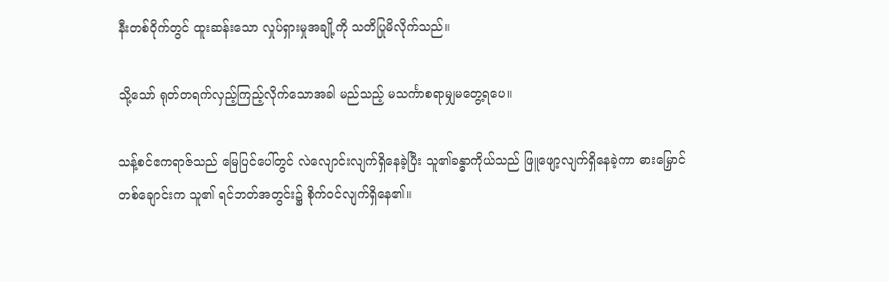နီးတစ်ဝိုက်တွင် ထူးဆန်းသော လှုပ်ရှားမှုအချို့ကို သတိပြုမိလိုက်သည်။

သို့သော် ရုတ်တရက်လှည့်ကြည့်လိုက်သောအခါ မည်သည့် မသင်္ကာစရာမျှမတွေ့ရပေ။

သန့်စင်ဧကရာဇ်သည် မြေပြင်ပေါ်တွင် လဲလျောင်းလျက်ရှိနေခဲ့ပြီး သူ၏ခန္ဓာကိုယ်သည် ဖြူဖျော့လျက်ရှိ‌နေခဲ့ကာ ဓားမြှောင်တစ်ချောင်းက သူ၏ ရင်ဘတ်အတွင်း၌ စိုက်ဝင်လျက်ရှိနေ၏။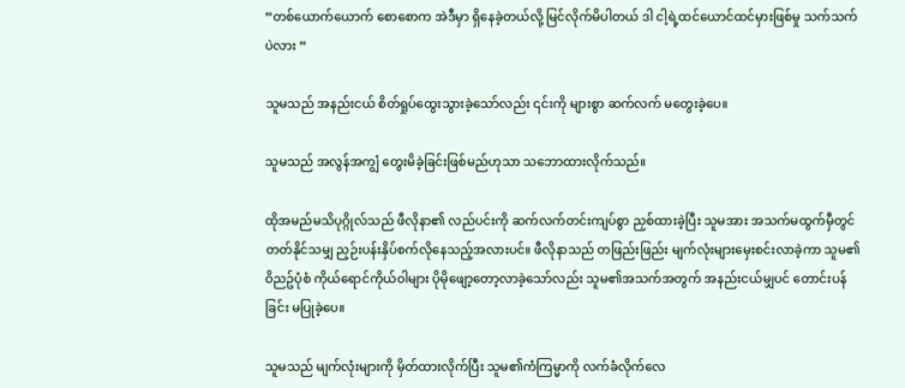“တစ်ယောက်ယောက် စောစောက အဲဒီမှာ ရှိနေခဲ့တယ်လို့ မြင်လိုက်မိပါတယ် ဒါ ငါ့ရဲ့ထင်ယောင်ထင်မှားဖြစ်မှု သက်သက်ပဲလား “

သူမသည် အနည်းငယ် စိတ်ရှုပ်ထွေးသွားခဲ့သော်လည်း ၎င်းကို များစွာ ဆက်လက် မတွေးခဲ့ပေ။

သူမသည် အလွန်အကျွံ တွေးမိခဲ့ခြင်းဖြစ်မည်ဟုသာ သဘောထားလိုက်သည်။

ထိုအမည်မသိပုဂ္ဂိုလ်သည် ဖီလိုနာ၏ လည်ပင်းကို ဆက်လက်တင်းကျပ်စွာ ညှစ်ထားခဲ့ပြီး သူမအား အသက်မထွက်မှီတွင် တတ်နိုင်သမျှ ညှဉ်းပန်းနှိပ်စက်လိုနေသည့်အလားပင်။ ဖီလိုနာသည် တဖြည်းဖြည်း မျက်လုံးများမှေးစင်းလာခဲ့ကာ သူမ၏ ဝိညဥ်ပုံစံ ကိုယ်ရောင်ကိုယ်ဝါများ ပိုမိုဖျော့တော့လာခဲ့သော်လည်း သူမ၏အသက်အတွက် အနည်းငယ်မျှပင် တောင်းပန်ခြင်း မပြုခဲ့ပေ။

သူမသည် မျက်လုံးများကို မှိတ်ထားလိုက်ပြီး သူမ၏ကံကြမ္မာကို လက်ခံလိုက်လေ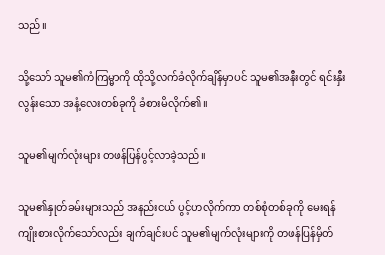သည်။

သို့သော် သူမ၏ကံကြမ္မာကို ထိုသို့လက်ခံလိုက်ချိန်မှာပင် သူမ၏အနီးတွင် ရင်းနှီးလွန်းသော အနံ့လေးတစ်ခုကို ခံစားမိလိုက်၏။

သူမ၏မျက်လုံးများ တဖန်ပြန်ပွင့်လာခဲ့သည်။

သူမ၏နှုတ်ခမ်းများသည် အနည်းငယ် ပွင့်ဟလိုက်ကာ တစ်စုံတစ်ခုကို မေးရန် ကျိုးစားလိုက်သော်လည်း ချက်ချင်းပင် သူမ၏မျက်လုံးများကို တဖန်ပြန်မှိတ်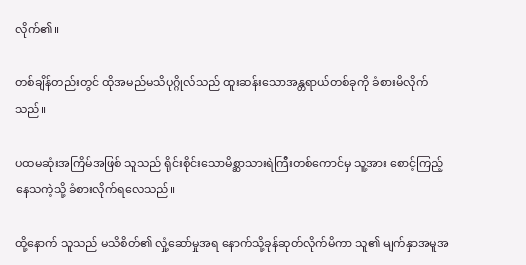လိုက်၏။

တစ်ချိန်တည်းတွင် ထိုအမည်မသိပုဂ္ဂိုလ်သည် ထူးဆန်းသောအန္တရာယ်တစ်ခုကို ခံစားမိလိုက်သည်။

ပထမဆုံးအကြိမ်အဖြစ် သူသည် ရိုင်းစိုင်းသောမိစ္ဆာသားရဲကြီးတစ်ကောင်မှ သူ့အား စောင့်ကြည့်နေသကဲ့သို့ ခံစားလိုက်ရလေသည်။

ထို့နောက် သူသည် မသိစိတ်၏ လှုံ့ဆော်မှုအရ နောက်သို့ခုန်ဆုတ်လိုက်မိကာ သူ၏ မျက်နှာအမူအ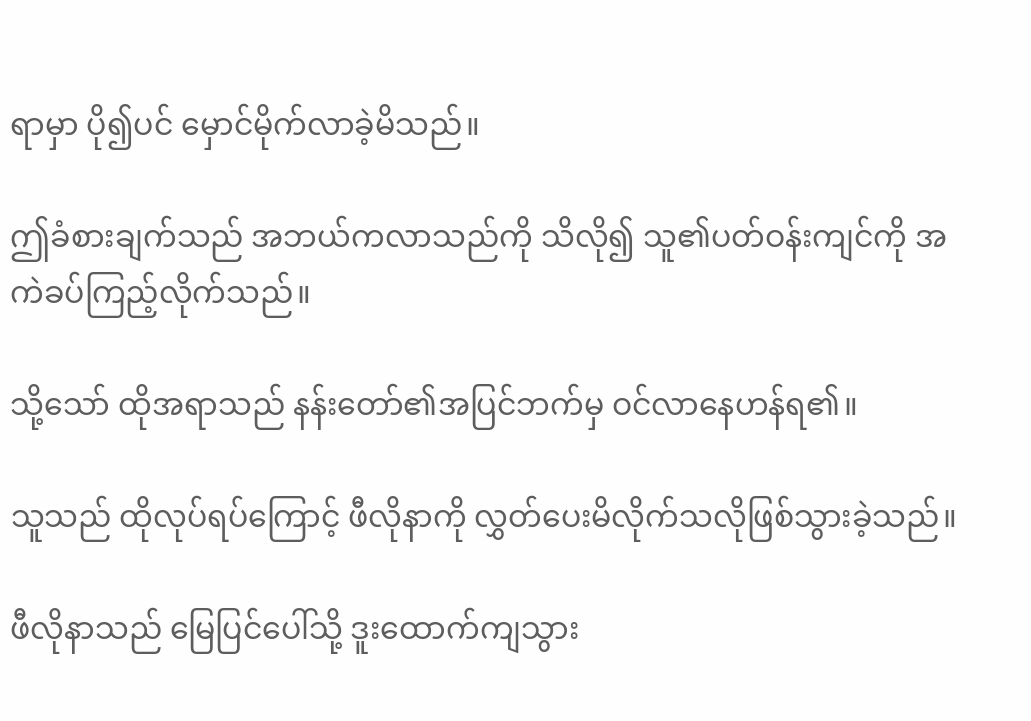ရာမှာ ပို၍ပင် မှောင်မိုက်လာခဲ့မိသည်။

ဤခံစားချက်သည် အဘယ်ကလာသည်ကို သိလို၍ သူ၏ပတ်ဝန်းကျင်ကို အကဲခပ်ကြည့်လိုက်သည်။

သို့သော် ထိုအရာသည် နန်းတော်၏အပြင်ဘက်မှ ဝင်လာနေဟန်ရ၏။

သူသည် ထိုလုပ်ရပ်ကြောင့် ဖီလိုနာကို လွှတ်ပေးမိလိုက်သလိုဖြစ်သွားခဲ့သည်။

ဖီလိုနာသည် မြေပြင်ပေါ်သို့ ဒူးထောက်ကျသွား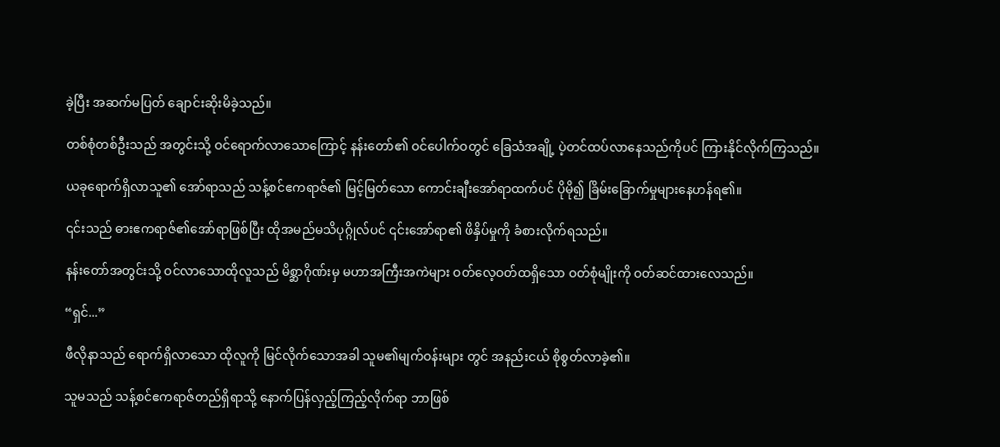ခဲ့ပြီး အဆက်မပြတ် ချောင်းဆိုးမိခဲ့သည်။

တစ်စုံတစ်ဦးသည် အတွင်းသို့ ဝင်ရောက်လာသောကြောင့် နန်းတော်၏ ဝင်ပေါက်ဝတွင် ခြေသံအချို့ ပဲ့တင်ထပ်လာနေသည်ကိုပင် ကြားနိုင်လိုက်ကြသည်။

ယခုရောက်ရှိလာသူ၏ အော်ရာသည် သန့်စင်ဧကရာဇ်၏ မြင့်မြတ်သော ကောင်းချီးအော်ရာထက်ပင် ပိုမို၍ ခြိမ်းခြောက်မှုများနေဟန်ရ၏။

၎င်းသည် ဓားဧကရာဇ်၏အော်ရာဖြစ်ပြီး ထိုအမည်မသိပုဂ္ဂိုလ်ပင် ၎င်းအော်ရာ၏ ဖိနှိပ်မှုကို ခံစားလိုက်ရသည်။

နန်းတော်အတွင်းသို့ ဝင်လာသောထိုလူသည် မိစ္ဆာဂိုဏ်းမှ မဟာအကြီးအကဲများ ဝတ်လေ့ဝတ်ထရှိသော ဝတ်စုံမျိုးကို ဝတ်ဆင်ထားလေသည်။

“ရှင်...”

ဖီလိုနာသည် ရောက်ရှိလာသော ထိုလူကို မြင်လိုက်သောအခါ သူမ၏မျက်ဝန်းများ တွင် အနည်းငယ် စိုစွတ်လာခဲ့၏။

သူမသည် သန့်စင်ဧကရာဇ်တည်ရှိရာသို့ နောက်ပြန်လှည့်ကြည့်လိုက်ရာ ဘာဖြစ်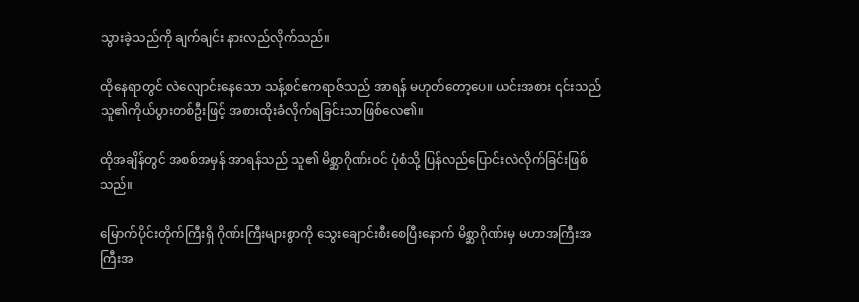သွားခဲ့သည်ကို ချက်ချင်း နားလည်လိုက်သည်။

ထိုနေရာတွင် လဲလျောင်းနေသော သန့်စင်ဧကရာဇ်သည် အာရန် မဟုတ်တော့ပေ။ ယင်းအစား ၎င်းသည် သူ၏ကိုယ်ပွားတစ်ဦးဖြင့် အစားထိုးခံလိုက်ရခြင်းသာဖြစ်လေ၏။

ထိုအချိန်တွင် အစစ်အမှန် အာရန်သည် သူ၏ မိစ္ဆာဂိုဏ်းဝင် ပုံစံသို့ ပြန်လည်ပြောင်းလဲလိုက်ခြင်းဖြစ်သည်။

မြောက်ပိုင်းတိုက်ကြီးရှိ ဂိုဏ်းကြီးများစွာကို သွေးချောင်းစီးစေပြီးနောက် မိစ္ဆာဂိုဏ်းမှ မဟာအကြီးအကြီးအ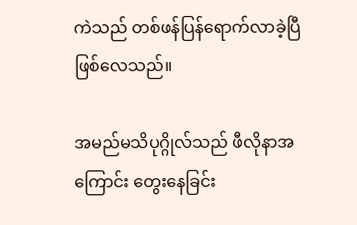ကဲသည် တစ်ဖန်ပြန်ရောက်လာခဲ့ပြီ ဖြစ်လေသည်။

အမည်မသိပုဂ္ဂိုလ်သည် ဖီလိုနာအကြောင်း တွေးနေခြင်း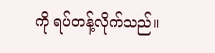ကို ရပ်တန့်လိုက်သည်။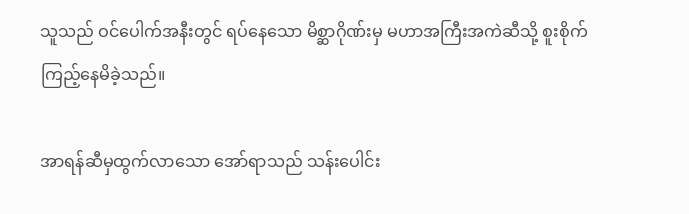သူသည် ဝင်ပေါက်အနီးတွင် ရပ်နေသော မိစ္ဆာဂိုဏ်းမှ မဟာအကြီးအကဲဆီသို့ စူးစိုက်ကြည့်နေမိခဲ့သည်။

အာရန်ဆီမှထွက်လာသော အော်ရာသည် သန်းပေါင်း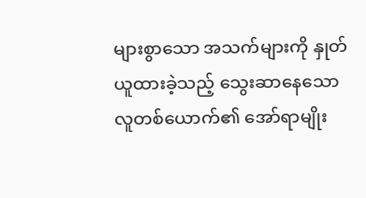များစွာသော အသက်များကို နှုတ်ယူထားခဲ့သည့် သွေးဆာနေသော လူတစ်ယောက်၏ အော်ရာမျိုး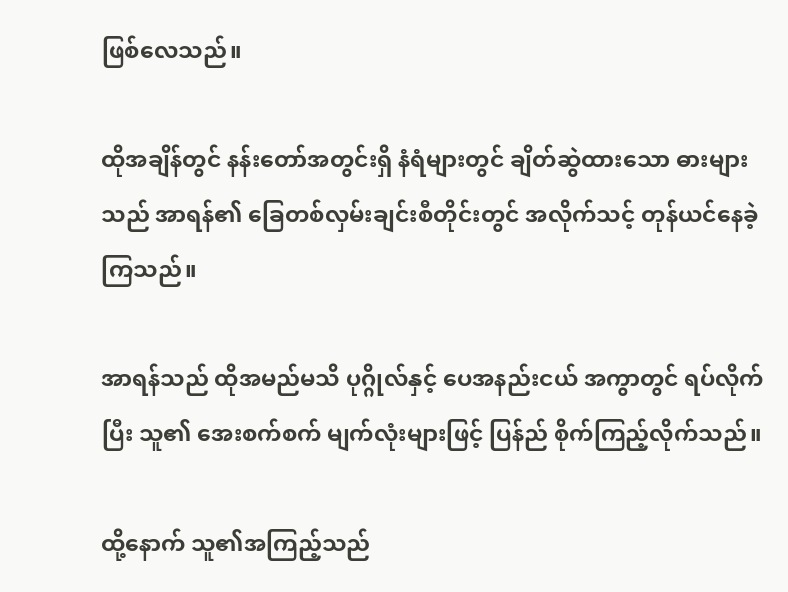ဖြစ်လေသည်။

ထိုအချိန်တွင် နန်းတော်အတွင်းရှိ နံရံများတွင် ချိတ်ဆွဲထားသော ဓားများသည် အာရန်၏ ခြေတစ်လှမ်းချင်းစီတိုင်းတွင် အလိုက်သင့် တုန်ယင်နေခဲ့ကြသည်။

အာရန်သည် ထိုအမည်မသိ ပုဂ္ဂိုလ်နှင့် ပေအနည်းငယ် အကွာတွင် ရပ်လိုက်ပြီး သူ၏ အေးစက်စက် မျက်လုံးများဖြင့် ပြန်ည် စိုက်ကြည့်လိုက်သည်။

ထို့နောက် သူ၏အကြည့်သည်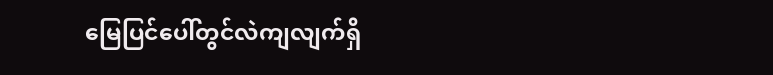မြေပြင်ပေါ်တွင်လဲကျလျက်ရှိ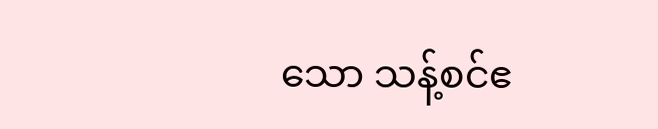သော သန့်စင်ဧ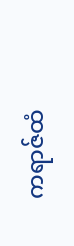ကရာဇ်ထံ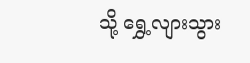သို့ ရွှေ့လျားသွား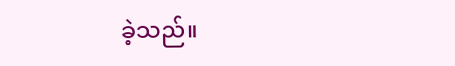ခဲ့သည်။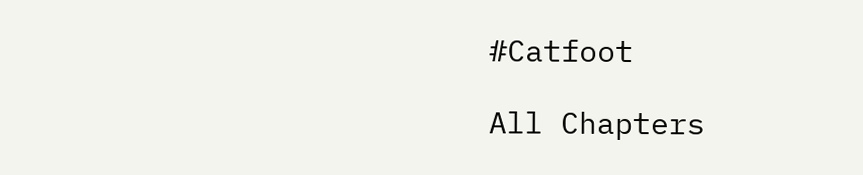#Catfoot

All Chapters